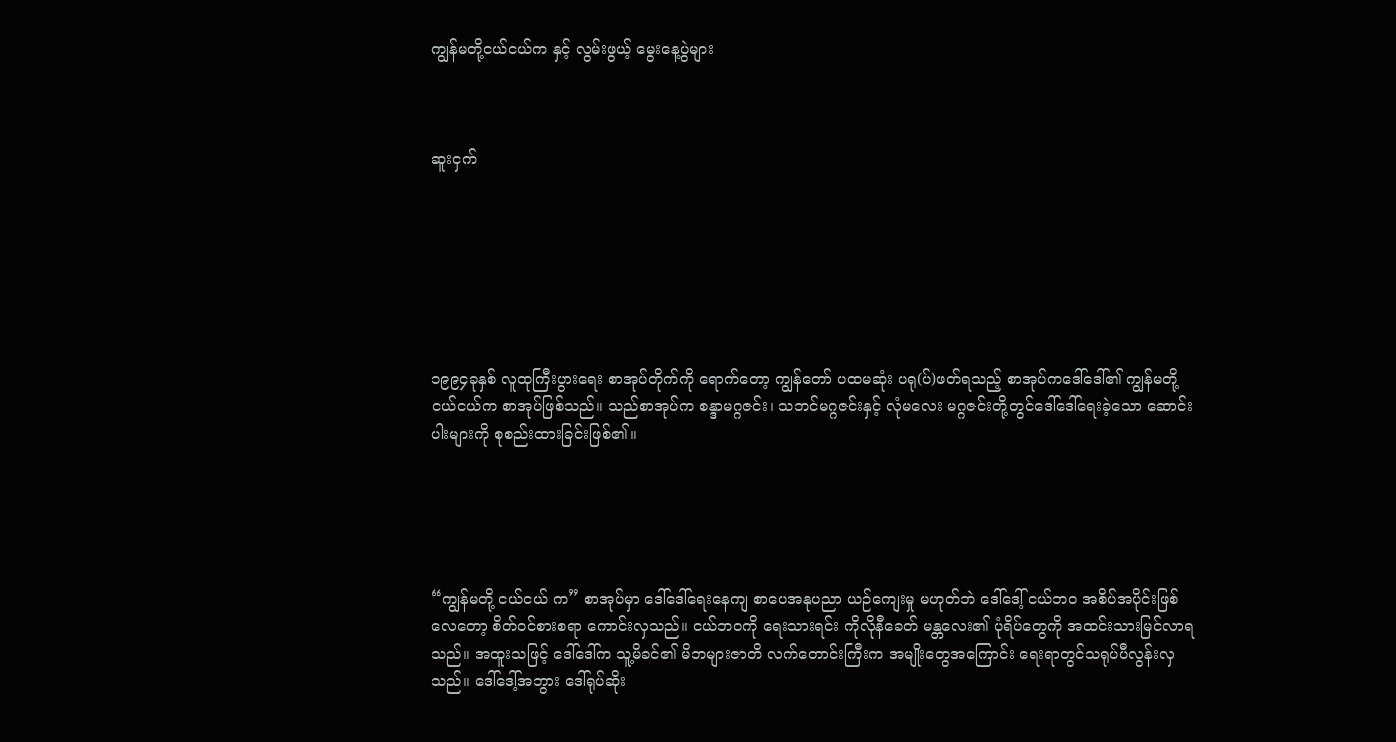ကျွန်မတို့ငယ်ငယ်က နှင့် လွမ်းဖွယ့် မွေးနေ့ပွဲများ



ဆူးငှက်







၁၉၉၄ခုနှစ် လူထုကြီးပွားရေး စာအုပ်တိုက်ကို ရောက်တော့ ကျွန်တော် ပထမဆုံး ပရု(ပ်)ဖတ်ရသည့် စာအုပ်ကဒေါ်ဒေါ်၏ ကျွန်မတို့ ငယ်ငယ်က စာအုပ်ဖြစ်သည်။ သည်စာအုပ်က စန္ဒာမဂ္ဂဇင်း၊ သဘင်မဂ္ဂဇင်းနှင့် လုံမလေး မဂ္ဂဇင်းတို့တွင်ဒေါ်ဒေါ်ရေးခဲ့သော ဆောင်းပါးများကို စုစည်းထားခြင်းဖြစ်၏။





“ကျွန်မတို့ ငယ်ငယ် က” စာအုပ်မှာ ဒေါ်ဒေါ်ရေးနေကျ စာပေအနုပညာ ယဉ်ကျေးမှု မဟုတ်ဘဲ ဒေါ်ဒေါ့် ငယ်ဘ၀ အစိပ်အပိုင်းဖြစ်လေတော့ စိတ်ဝင်စားစရာ ကောင်းလှသည်။ ငယ်ဘဝကို ရေးသားရင်း ကိုလိုနီခေတ် မန္တလေး၏ ပုံရိပ်တွေကို အထင်းသားမြင်လာရသည်။ အထူးသဖြင့် ဒေါ်ဒေါ်က သူ့မိခင်၏ မိဘများဇာတိ လက်တောင်းကြီးက အမျိုးတွေအကြောင်း ရေးရာတွင်သရုပ်ပီလွန်းလှသည်။ ဒေါ်ဒေါ့်အဘွား ဒေါ်ရုပ်ဆိုး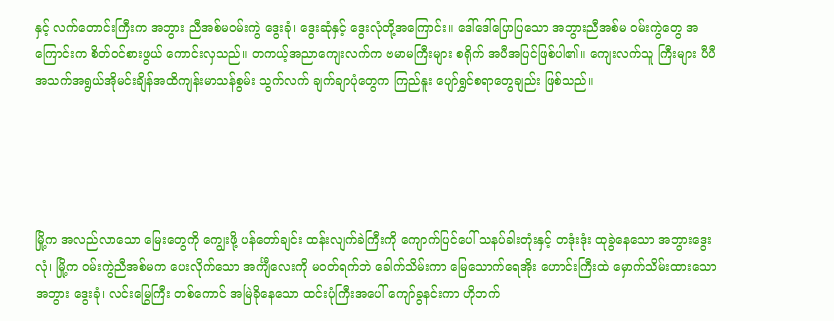နှင့် လက်တောင်းကြီးက အဘွား ညီအစ်မဝမ်းကွဲ ဒွေးခုံ၊ ဒွေးဆုံနှင့် ဒွေးလုံတို့အကြောင်း။ ဒေါ်ဒေါ်ပြောပြသော အဘွားညီအစ်မ ဝမ်းကွဲတွေ အကြောင်းက စိတ်ဝင်စားဖွယ် ကောင်းလှသည်။ တကယ့်အညာကျေးလက်က ဗမာမကြီးများ စရိုက် အပီအပြင်ဖြစ်ပါ၏။ ကျေးလက်သူ ကြီးများ ပီပီ အသက်အရွယ်အိုမင်းချိန်အထိကျန်းမာသန်စွမ်း သွက်လက် ချက်ချာပုံတွေက ကြည်နူး ပျော်ရွှင်စရာတွေချည်း ဖြစ်သည်။





မြို့က အလည်လာသော မြေးတွေကို ကျွေးဖို့ ပန်တော်ချင်း ထန်းလျက်ခဲကြီးကို ကျောက်ပြင်ပေါ် သနပ်ခါးတုံးနှင့် တဒုံးဒုံး ထုခွဲနေသော အဘွားဒွေးလုံ၊ မြို့က ဝမ်းကွဲညီအစ်မက ပေးလိုက်သော အင်္ကျီလေးကို မဝတ်ရက်ဘဲ ခေါက်သိမ်းကာ မြေသောက်ရေအိုး ဟောင်းကြီးထဲ မှောက်သိမ်းထားသော အဘွား ဒွေးခုံ၊ လင်းမြွေကြီး တစ်ကောင် အမြဲခိုနေသော ထင်းပုံကြီးအပေါ် ကျော်ခွနင်းကာ ဟိုဘက်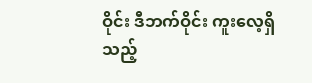ဝိုင်း ဒီဘက်ဝိုင်း ကူးလေ့ရှိသည့်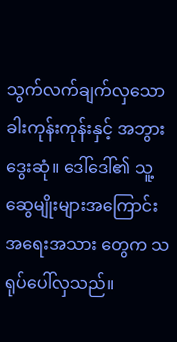သွက်လက်ချက်လှသော ခါးကုန်းကုန်းနှင့် အဘွား ဒွေးဆုံ။ ဒေါ်ဒေါ်၏ သူ့ဆွေမျိုးများအကြောင်း အရေးအသား တွေက သရုပ်ပေါ်လှသည်။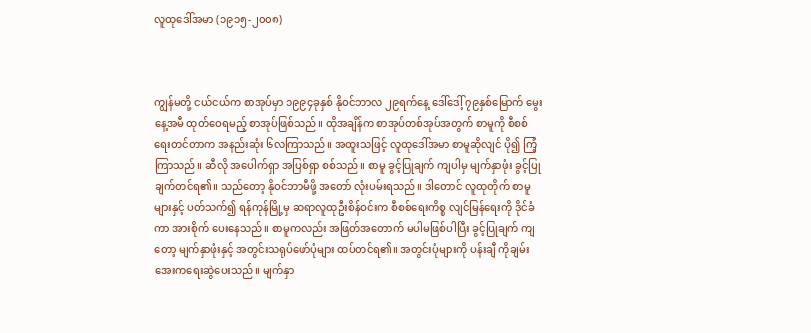လူထုဒေါ်အမာ (၁၉၁၅-၂၀၀၈)



ကျွန်မတို့ ငယ်ငယ်က စာအုပ်မှာ ၁၉၉၄ခုနှစ် နိုဝင်ဘာလ ၂၉ရက်နေ့ ဒေါ်ဒေါ့် ၇၉နှစ်မြောက် မွေးနေ့အမီ ထုတ်ဝေရမည့် စာအုပ်ဖြစ်သည်။ ထိုအချိန်က စာအုပ်တစ်အုပ်အတွက် စာမူကို စီစစ်ရေးတင်တာက အနည်းဆုံး ၆လကြာသည်။ အထူးသဖြင့် လူထုဒေါ်အမာ စာမူဆိုလျင် ပို၍ ကြံ့ကြာသည်။ ဆီလို အပေါက်ရှာ အပြစ်ရှာ စစ်သည်။ စာမူ ခွင့်ပြုချက် ကျပါမှ မျက်နှာဖုံး ခွင့်ပြုချက်တင်ရ၏။ သည်တော့ နိုဝင်ဘာမီဖို့ အတော် လုံးပမ်းရသည်။ ဒါတောင် လူထုတိုက် စာမူများနှင့် ပတ်သက်၍ ရန်ကုန်မြို့မှ ဆရာလူထုဦးစိန်ဝင်းက စီစစ်ရေးကိစ္စ လျင်မြန်ရေးကို ဒိုင်ခံကာ အားစိုက် ပေးနေသည်။ စာမူကလည်း အဖြတ်အတောက် မပါမဖြစ်ပါပြီး ခွင့်ပြုချက် ကျတော့ မျက်နှာဖုံးနှင့် အတွင်းသရုပ်ဖော်ပုံများ ထပ်တင်ရ၏။ အတွင်းပုံများကို ပန်းချီ ကိုချမ်းအေးကရေးဆွဲပေးသည်။ မျက်နှာ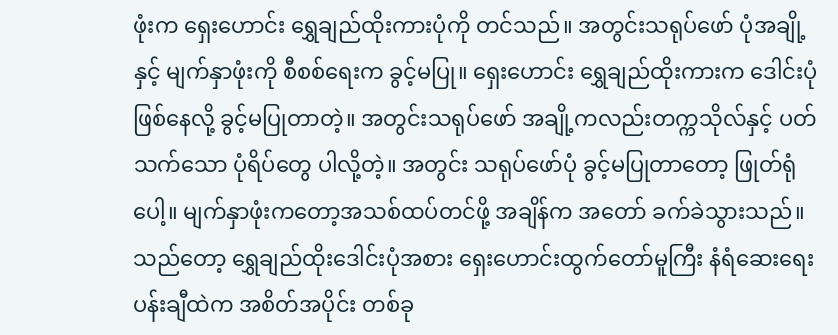ဖုံးက ရှေးဟောင်း ရွှေချည်ထိုးကားပုံကို တင်သည်။ အတွင်းသရုပ်ဖော် ပုံအချို့နှင့် မျက်နှာဖုံးကို စီစစ်ရေးက ခွင့်မပြု။ ရှေးဟောင်း ရွှေချည်ထိုးကားက ဒေါင်းပုံဖြစ်နေလို့ ခွင့်မပြုတာတဲ့။ အတွင်းသရုပ်ဖော် အချို့ကလည်းတက္ကသိုလ်နှင့် ပတ်သက်သော ပုံရိပ်တွေ ပါလို့တဲ့။ အတွင်း သရုပ်ဖော်ပုံ ခွင့်မပြုတာတော့ ဖြုတ်ရုံပေါ့။ မျက်နှာဖုံးကတော့အသစ်ထပ်တင်ဖို့ အချိန်က အတော် ခက်ခဲသွားသည်။ သည်တော့ ရွှေချည်ထိုးဒေါင်းပုံအစား ရှေးဟောင်းထွက်တော်မူကြီး နံရံဆေးရေးပန်းချီထဲက အစိတ်အပိုင်း တစ်ခု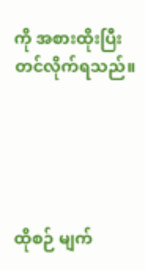ကို အစားထိုးပြီး တင်လိုက်ရသည်။





ထိုစဉ် မျက်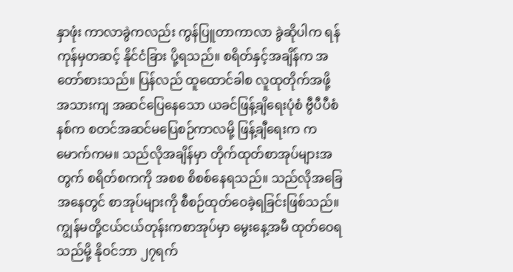နှာဖုံး ကာလာခွဲကလည်း ကွန်ပြူတာကာလာ ခွဲဆိုပါက ရန်ကုန်မှတဆင့် နိုင်ငံခြား ပို့ရသည်။ စရိတ်နှင့်အချိန်က အတော်စားသည်။ ပြန်လည် ထူထောင်ခါစ လူထုတိုက်အဖို့ အသားကျ အဆင်ပြေနေသော ယခင်ဖြန့်ချိရေးပုံစံ ဗွီပီပီစံနစ်က စတင်အဆင်မပြေစဉ်ကာလမို့ ဖြန့်ချီရေးက ကမောက်ကမ။ သည်လိုအချိန်မှာ တိုက်ထုတ်စာအုပ်များအတွက် စရိတ်စကကို အစစ စိစစ်နေရသည်။ သည်လိုအခြေအနေတွင် စာအုပ်များကို စီစဉ်ထုတ်ဝေခဲ့ရခြင်းဖြစ်သည်။ ကျွန်မတို့ငယ်ငယ်တုန်းကစာအုပ်မှာ မွေးနေ့အမီ ထုတ်ဝေရသည်မို့ နိုဝင်ဘာ ၂၇ရက်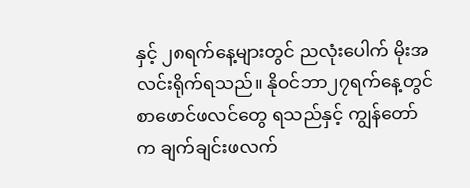နှင့် ၂၈ရက်နေ့များတွင် ညလုံးပေါက် မိုးအလင်းရိုက်ရသည်။ နိုဝင်ဘာ၂၇ရက်နေ့တွင် စာဖောင်ဖလင်တွေ ရသည်နှင့် ကျွန်တော်က ချက်ချင်းဖလက်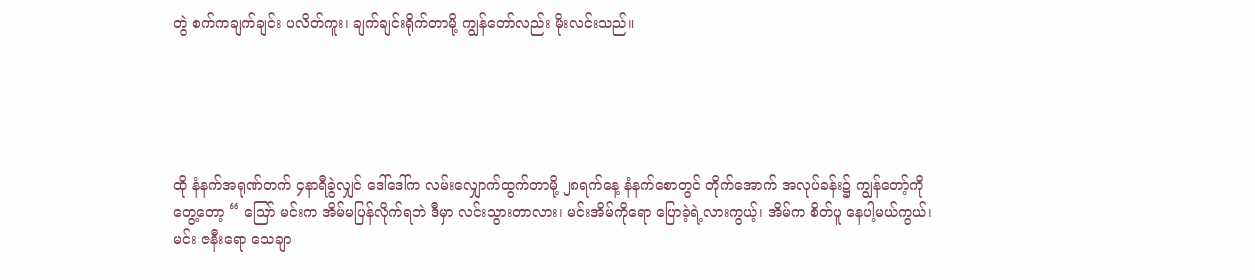တွဲ စက်ကချက်ချင်း ပလိတ်ကူး၊ ချက်ချင်းရိုက်တာမို့ ကျွန်တော်လည်း မိုးလင်းသည်။





ထို နံနက်အရုဏ်တက် ၄နာရီခွဲလျှင် ဒေါ်ဒေါ်က လမ်းလျှောက်ထွက်တာမို့ ၂၈ရက်နေ့ နံနက်စောတွင် တိုက်အောက် အလုပ်ခန်း၌ ကျွန်တော့်ကို တွေ့တော့ “ သြော် မင်းက အိမ်မပြန်လိုက်ရဘဲ ဒီမှာ လင်းသွားတာလား၊ မင်းအိမ်ကိုရော ပြောခဲ့ရဲ့လားကွယ့်၊ အိမ်က စိတ်ပူ နေပါ့မယ်ကွယ်၊ မင်း ဇနီးရော သေချာ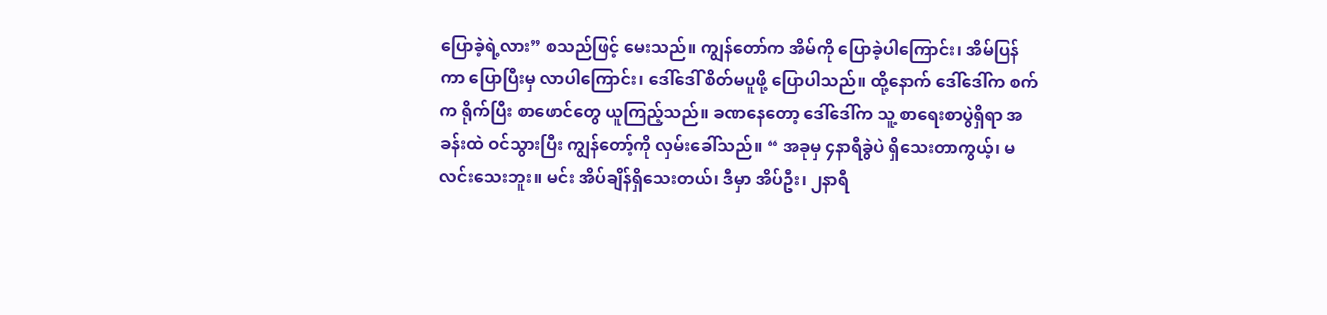ပြောခဲ့ရဲ့လား” စသည်ဖြင့် မေးသည်။ ကျွန်တော်က အိမ်ကို ပြောခဲ့ပါကြောင်း၊ အိမ်ပြန်ကာ ပြောပြီးမှ လာပါကြောင်း၊ ဒေါ်ဒေါ် စိတ်မပူဖို့ ပြောပါသည်။ ထို့နောက် ဒေါ်ဒေါ်က စက်က ရိုက်ပြီး စာဖောင်တွေ ယူကြည့်သည်။ ခဏနေတော့ ဒေါ်ဒေါ်က သူ့ စာရေးစာပွဲရှိရာ အခန်းထဲ ဝင်သွားပြီး ကျွန်တော့်ကို လှမ်းခေါ်သည်။ “ အခုမှ ၄နာရီခွဲပဲ ရှိသေးတာကွယ့်၊ မလင်းသေးဘူး။ မင်း အိပ်ချိန်ရှိသေးတယ်၊ ဒီမှာ အိပ်ဦး၊ ၂နာရီ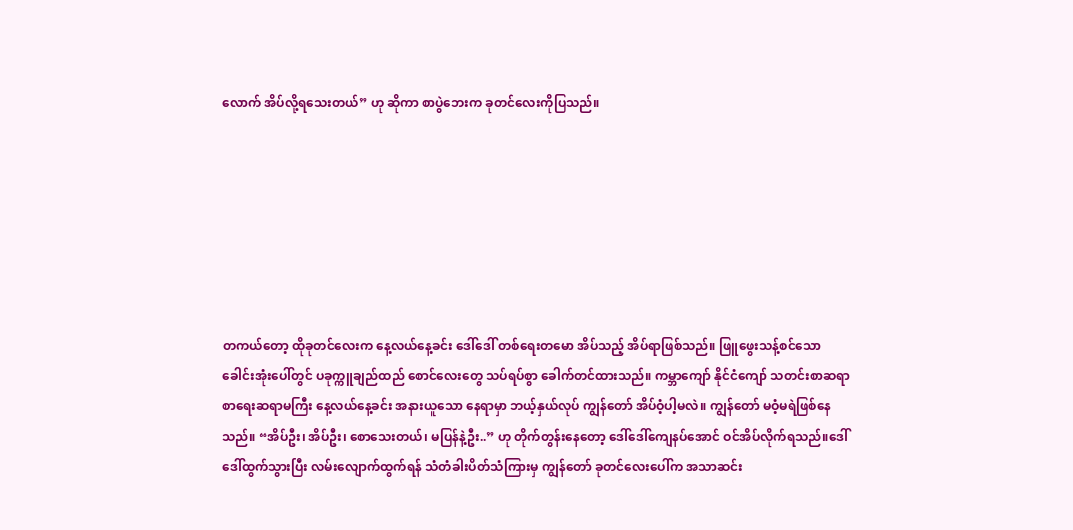လောက် အိပ်လို့ရသေးတယ်” ဟု ဆိုကာ စာပွဲဘေးက ခုတင်လေးကိုပြသည်။







တကယ်တော့ ထိုခုတင်လေးက နေ့လယ်နေ့ခင်း ဒေါ်ဒေါ် တစ်ရေးတမော အိပ်သည့် အိပ်ရာဖြစ်သည်။ ဖြူဖွေးသန့်စင်သောခေါင်းအုံးပေါ်တွင် ပခုက္ကူချည်ထည် စောင်လေးတွေ သပ်ရပ်စွာ ခေါက်တင်ထားသည်။ ကမ္ဘာကျော် နိုင်ငံကျော် သတင်းစာဆရာစာရေးဆရာမကြီး နေ့လယ်နေ့ခင်း အနားယူသော နေရာမှာ ဘယ့်နှယ်လုပ် ကျွန်တော် အိပ်ဝံ့ပါ့မလဲ။ ကျွန်တော် မဝံ့မရဲဖြစ်နေသည်။ “အိပ်ဦး၊ အိပ်ဦး၊ စောသေးတယ်၊ မပြန်နဲ့ဦး..” ဟု တိုက်တွန်းနေတော့ ဒေါ်ဒေါ်ကျေနပ်အောင် ဝင်အိပ်လိုက်ရသည်။ဒေါ်ဒေါ်ထွက်သွားပြီး လမ်းလျောက်ထွက်ရန် သံတံခါးပိတ်သံကြားမှ ကျွန်တော် ခုတင်လေးပေါ်က အသာဆင်း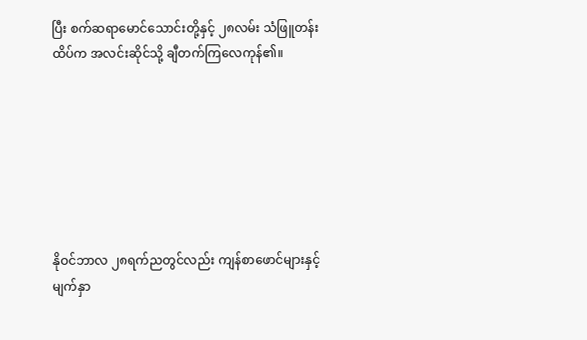ပြီး စက်ဆရာမောင်သောင်းတို့နှင့် ၂၈လမ်း သံဖြူတန်းထိပ်က အလင်းဆိုင်သို့ ချီတက်ကြလေကုန်၏။







နိုဝင်ဘာလ ၂၈ရက်ညတွင်လည်း ကျန်စာဖောင်များနှင့် မျက်နှာ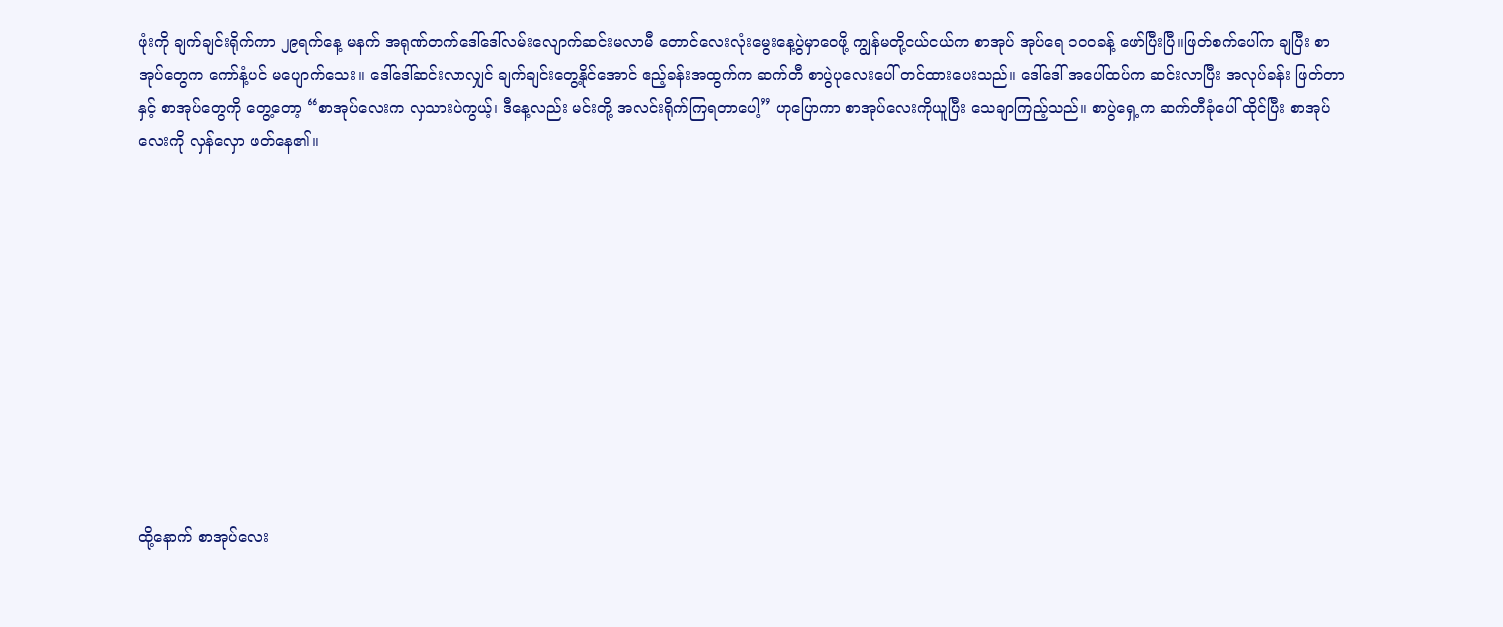ဖုံးကို ချက်ချင်းရိုက်ကာ ၂၉ရက်နေ့ မနက် အရုဏ်တက်ဒေါ်ဒေါ်လမ်းလျောက်ဆင်းမလာမီ တောင်လေးလုံးမွေးနေ့ပွဲမှာဝေဖို့ ကျွန်မတို့ငယ်ငယ်က စာအုပ် အုပ်ရေ ၁၀၀ခန့် ဖော်ပြီးပြီ။ဖြတ်စက်ပေါ်က ချပြီး စာအုပ်တွေက ကော်နံ့ပင် မပျောက်သေး။ ဒေါ်ဒေါ်ဆင်းလာလျှင် ချက်ချင်းတွေ့နိုင်အောင် ဧည့်ခန်းအထွက်က ဆက်တီ စာပွဲပုလေးပေါ် တင်ထားပေးသည်။ ဒေါ်ဒေါ် အပေါ်ထပ်က ဆင်းလာပြီး အလုပ်ခန်း ဖြတ်တာနှင့် စာအုပ်တွေကို တွေ့တော့ “စာအုပ်လေးက လှသားပဲကွယ့်၊ ဒီနေ့လည်း မင်းတို့ အလင်းရိုက်ကြရတာပေါ့” ဟုပြောကာ စာအုပ်လေးကိုယူပြီး သေချာကြည့်သည်။ စာပွဲရှေ့က ဆက်တီခုံပေါ် ထိုင်ပြီး စာအုပ်လေးကို လှန်လှော ဖတ်နေ၏။











ထို့နောက် စာအုပ်လေး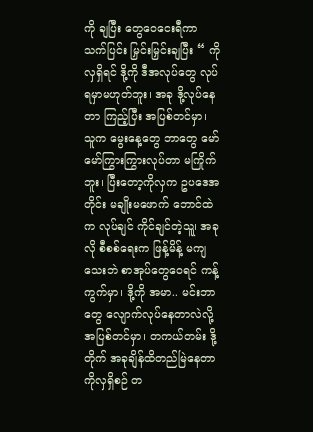ကို ချပြီး တွေဝေငေးရီကာ သက်ပြင်း မြှင်းမြှင်းချပြီး “ ကိုလှရှိရင် ဒို့ကို ဒီအလုပ်တွေ လုပ်ရမှာမဟုတ်ဘူး၊ အခု ဒို့လုပ်နေတာ ကြည့်ပြီး အပြစ်တင်မှာ၊ သူက မွေးနေ့တွေ ဘာတွေ မော်မော်ကြွားကြွားလုပ်တာ မကြိုက်ဘူး၊ ပြီးတော့ကိုလှက ဥပဒေအတိုင်း မချိုးမဖောက် ဘောင်ထဲက လုပ်ချင် ကိုင်ချင်တဲ့သူ၊ု အခုလို စီစစ်ရေးက ဖြန့်မိန့် မကျသေးဘဲ စာအုပ်တွေဝေရင် ကန့်ကွက်မှာ၊ ဒို့ကို အမာ.. မင်းဘာတွေ လျောက်လုပ်နေတာလဲလို့ အပြစ်တင်မှာ၊ တကယ်တမ်း ဒို့တိုက် အခုချိန်ထိတည်မြဲနေတာ ကိုလှရှိစဉ် တ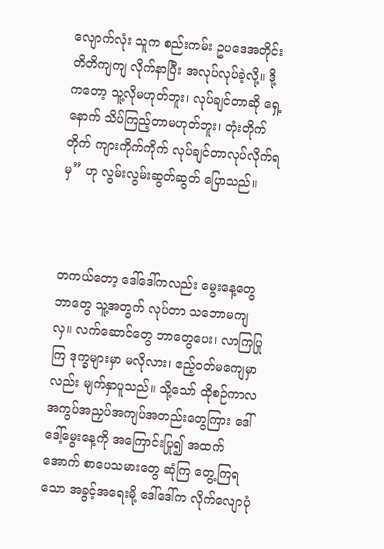လျောက်လုံး သူက စည်းကမ်း ဥပဒေအတိုင်း တိတိကျကျ လိုက်နာပြီး အလုပ်လုပ်ခဲ့လို့။ ဒို့ကတော့ သူ့လိုမဟုတ်ဘူး၊ လုပ်ချင်တာဆို ရှေ့နောက် သိပ်ကြည့်တာမဟုတ်ဘူး၊ တုံးတိုက်တိုက် ကျားကိုက်ကိုက် လုပ်ချင်တာလုပ်လိုက်ရမှ” ဟု လွမ်းလွမ်းဆွတ်ဆွတ် ပြောသည်။



တကယ်တော့ ဒေါ်ဒေါ်ကလည်း မွေးနေ့တွေ ဘာတွေ သူ့အတွက် လုပ်တာ သဘောမကျလှ။ လက်ဆောင်တွေ ဘာတွေပေး၊ လာကြပြုကြ ဒုက္ခများမှာ မလိုလား၊ ဧည့်ဝတ်မကျေမှာလည်း မျက်နှာပူသည်။ သို့သော် ထိုစဉ်ကာလ အကွပ်အညှပ်အကျပ်အတည်းတွေကြား ဒေါ်ဒေါ့်မွေးနေ့ကို အကြောင်းပြု၍ အထက်အောက် စာပေသမားတွေ ဆုံကြ တွေ့ကြရသော အခွင့်အရေးမို့ ဒေါ်ဒေါ်က လိုက်လျောပုံ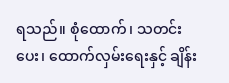ရသည်။ စုံထောက်၊ သတင်းပေး၊ ထောက်လှမ်းရေးနှင့် ချိန်း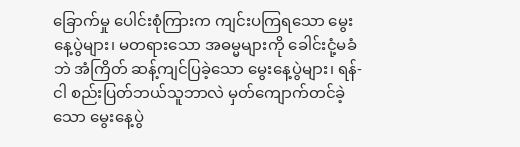ခြောက်မှု ပေါင်းစုံကြားက ကျင်းပကြရသော မွေးနေ့ပွဲများ၊ မတရားသော အဓမ္မများကို ခေါင်းငုံ့မခံဘဲ အံကြိတ် ဆန့်ကျင်ပြခဲ့သော မွေးနေ့ပွဲများ၊ ရန်-ငါ စည်းပြတ်ဘယ်သူဘာလဲ မှတ်ကျောက်တင်ခဲ့သော မွေးနေ့ပွဲ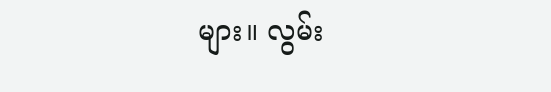များ။ လွမ်း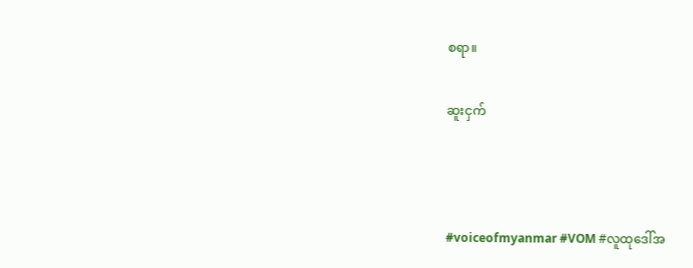စရာ။

ဆူးငှက်



#voiceofmyanmar #VOM #လူထုဒေါ်အ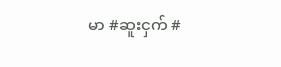မာ #ဆူးငှက် #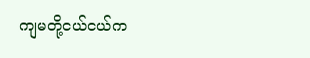ကျမတို့ငယ်ငယ်က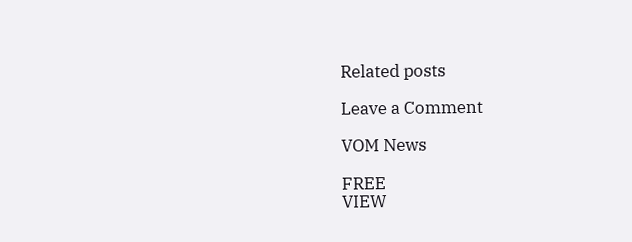Related posts

Leave a Comment

VOM News

FREE
VIEW